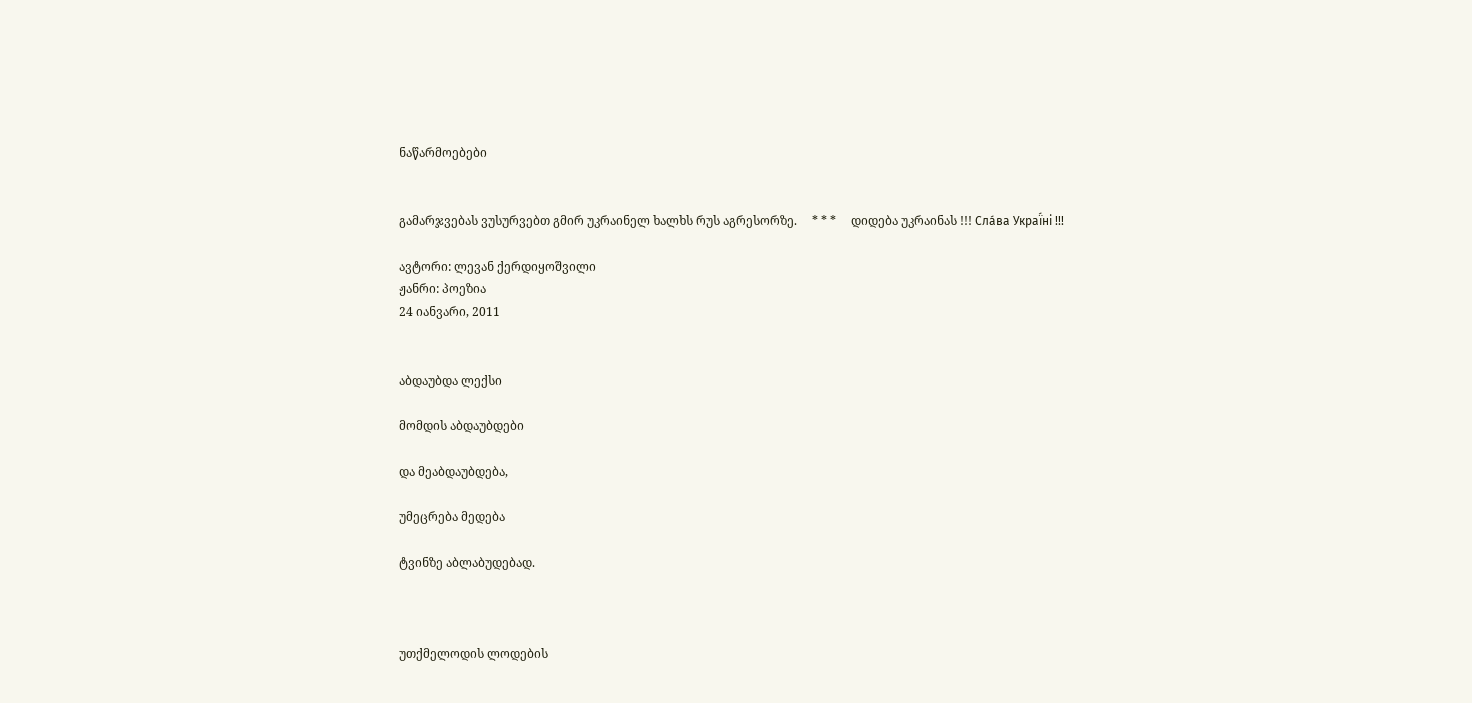ნაწარმოებები


გამარჯვებას ვუსურვებთ გმირ უკრაინელ ხალხს რუს აგრესორზე.     * * *     დიდება უკრაინას !!! Сла́ва Украї́ні !!!

ავტორი: ლევან ქერდიყოშვილი
ჟანრი: პოეზია
24 იანვარი, 2011


აბდაუბდა ლექსი

მომდის აბდაუბდები

და მეაბდაუბდება,

უმეცრება მედება

ტვინზე აბლაბუდებად.



უთქმელოდის ლოდების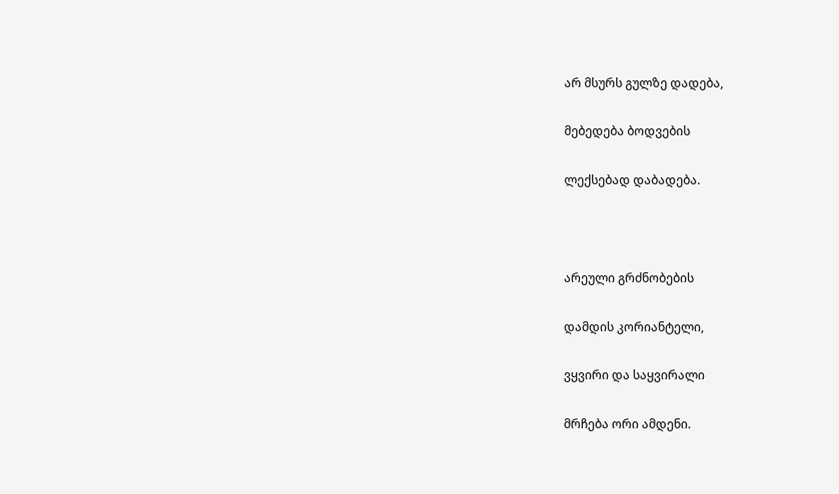არ მსურს გულზე დადება,

მებედება ბოდვების

ლექსებად დაბადება.



არეული გრძნობების

დამდის კორიანტელი,

ვყვირი და საყვირალი

მრჩება ორი ამდენი.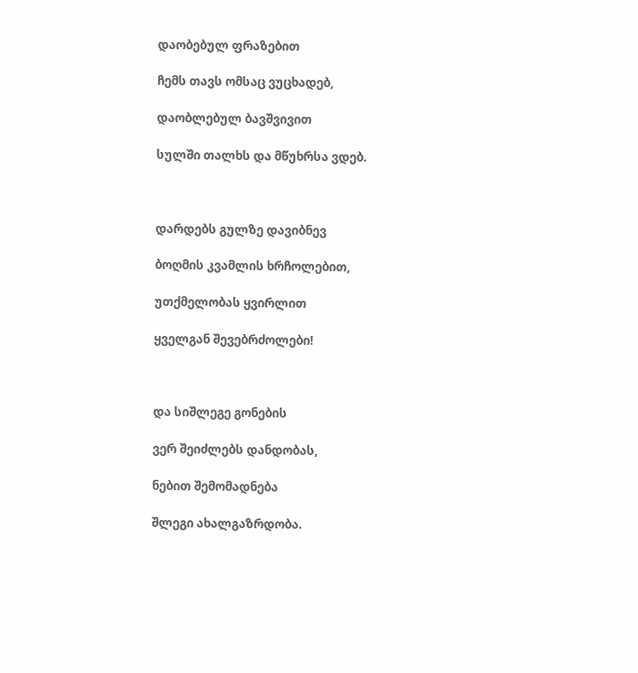დაობებულ ფრაზებით

ჩემს თავს ომსაც ვუცხადებ,

დაობლებულ ბავშვივით

სულში თალხს და მწუხრსა ვდებ.



დარდებს გულზე დავიბნევ

ბოღმის კვამლის ხრჩოლებით,

უთქმელობას ყვირლით

ყველგან შევებრძოლები!



და სიშლეგე გონების

ვერ შეიძლებს დანდობას,

ნებით შემომადნება

შლეგი ახალგაზრდობა.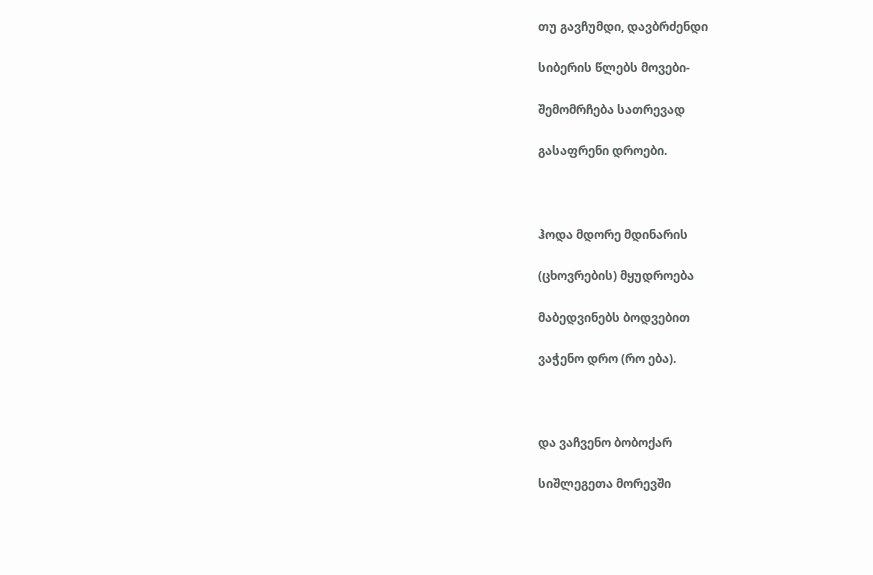თუ გავჩუმდი, დავბრძენდი

სიბერის წლებს მოვები-

შემომრჩება სათრევად

გასაფრენი დროები.



ჰოდა მდორე მდინარის

(ცხოვრების) მყუდროება

მაბედვინებს ბოდვებით

ვაჭენო დრო (რო ება).



და ვაჩვენო ბობოქარ

სიშლეგეთა მორევში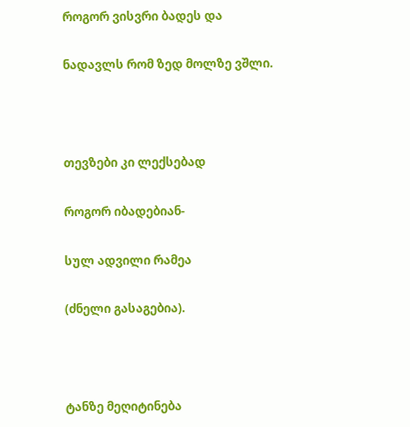როგორ ვისვრი ბადეს და

ნადავლს რომ ზედ მოლზე ვშლი.



თევზები კი ლექსებად

როგორ იბადებიან-

სულ ადვილი რამეა

(ძნელი გასაგებია).



ტანზე მეღიტინება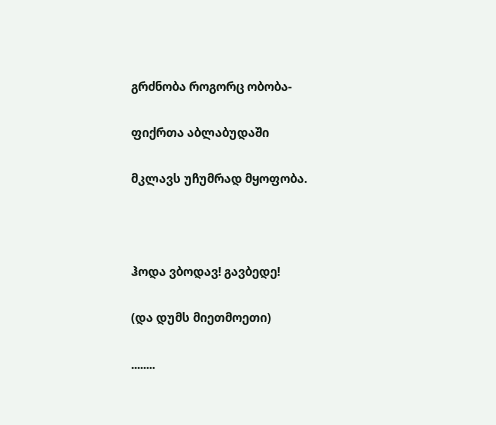გრძნობა როგორც ობობა-

ფიქრთა აბლაბუდაში

მკლავს უჩუმრად მყოფობა.



ჰოდა ვბოდავ! გავბედე!

(და დუმს მიეთმოეთი)

........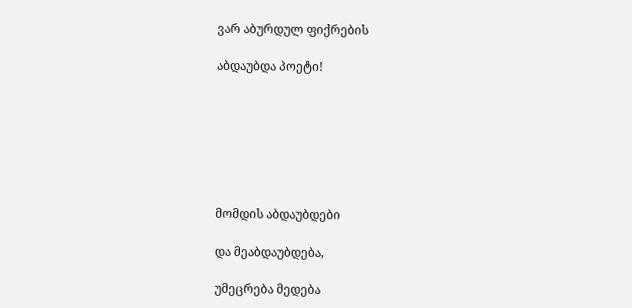ვარ აბურდულ ფიქრების

აბდაუბდა პოეტი!







მომდის აბდაუბდები

და მეაბდაუბდება,

უმეცრება მედება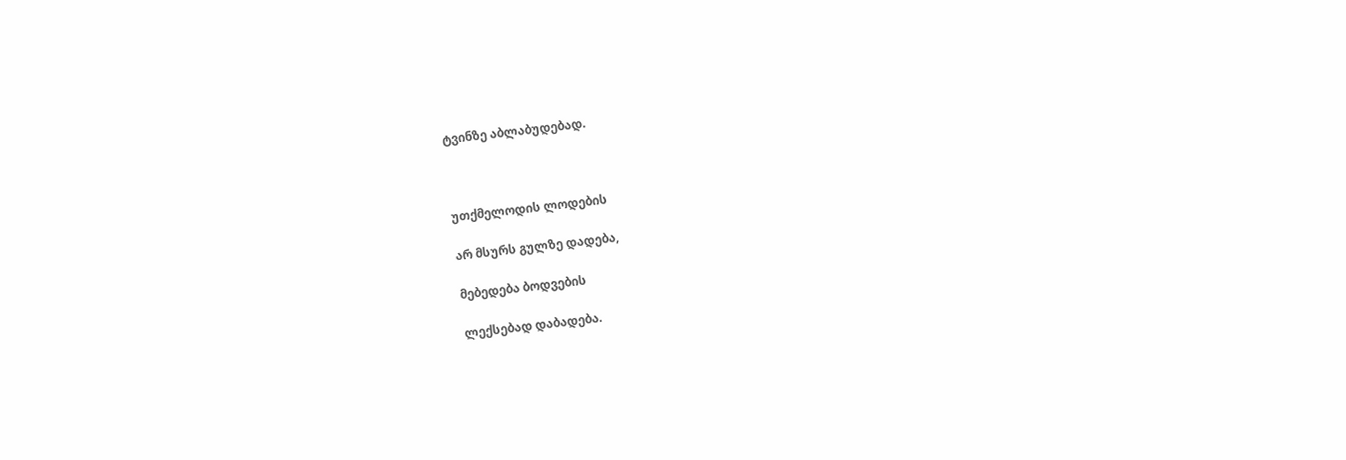ტვინზე აბლაბუდებად.



უთქმელოდის ლოდების

არ მსურს გულზე დადება,

მებედება ბოდვების

ლექსებად დაბადება.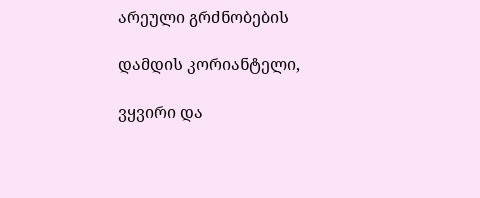არეული გრძნობების

დამდის კორიანტელი,

ვყვირი და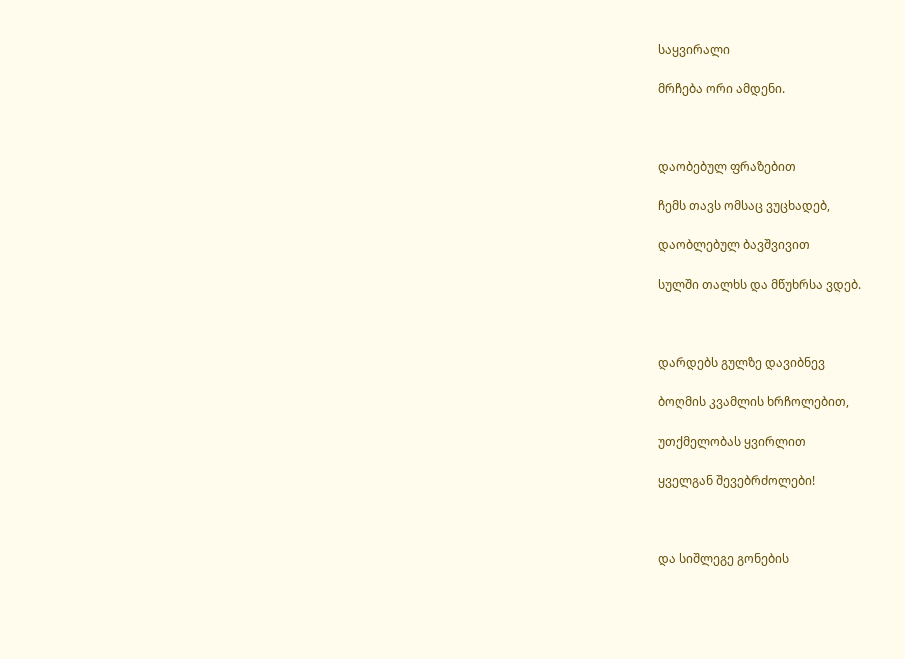საყვირალი

მრჩება ორი ამდენი.



დაობებულ ფრაზებით

ჩემს თავს ომსაც ვუცხადებ,

დაობლებულ ბავშვივით

სულში თალხს და მწუხრსა ვდებ.



დარდებს გულზე დავიბნევ

ბოღმის კვამლის ხრჩოლებით,

უთქმელობას ყვირლით

ყველგან შევებრძოლები!



და სიშლეგე გონების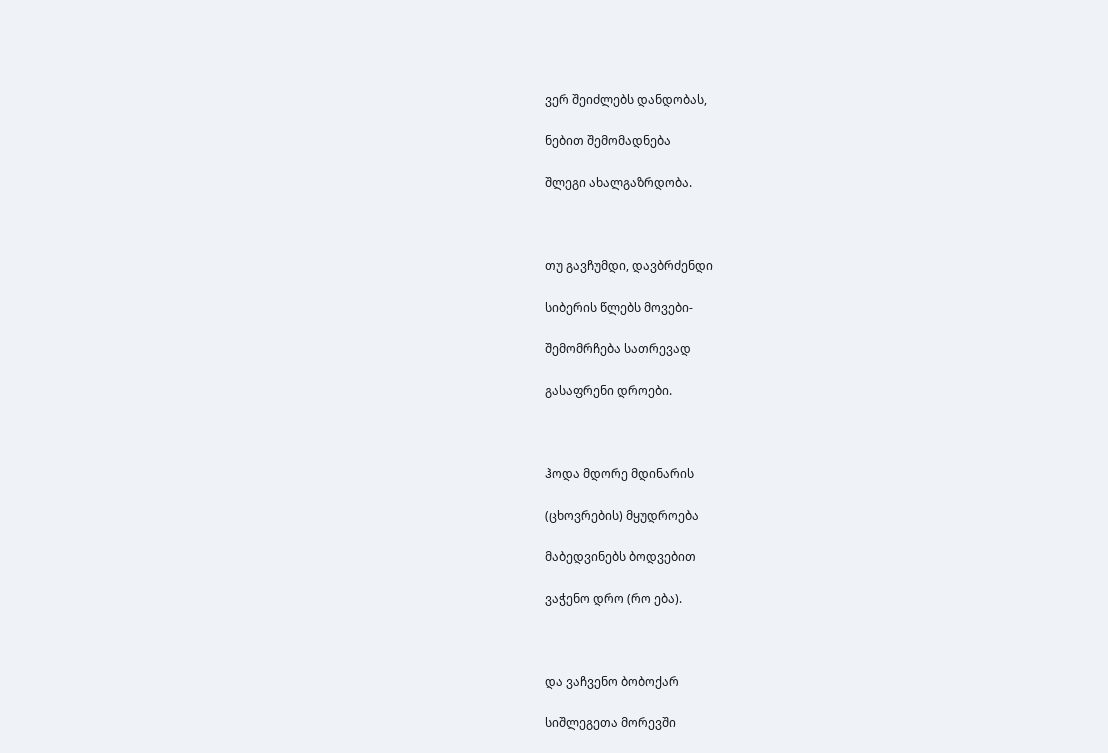ვერ შეიძლებს დანდობას,

ნებით შემომადნება

შლეგი ახალგაზრდობა.



თუ გავჩუმდი, დავბრძენდი

სიბერის წლებს მოვები-

შემომრჩება სათრევად

გასაფრენი დროები.



ჰოდა მდორე მდინარის

(ცხოვრების) მყუდროება

მაბედვინებს ბოდვებით

ვაჭენო დრო (რო ება).



და ვაჩვენო ბობოქარ

სიშლეგეთა მორევში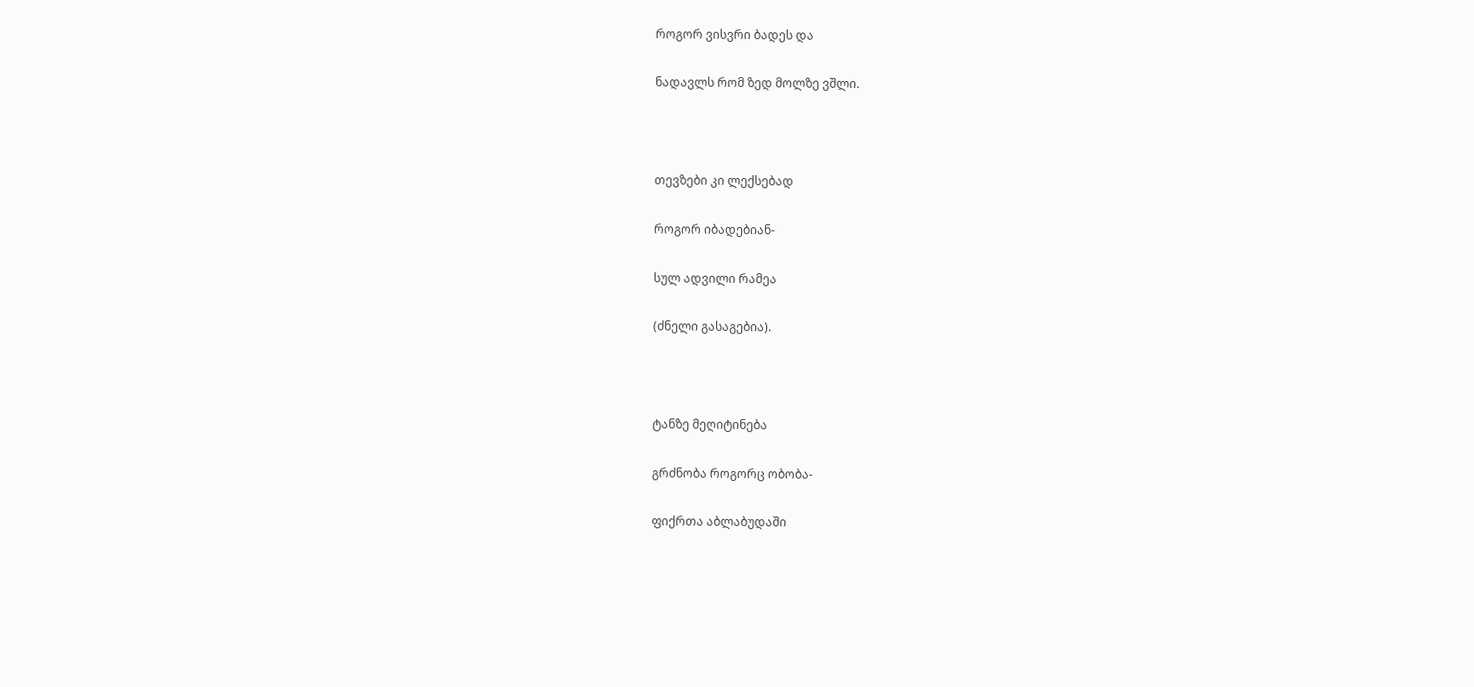როგორ ვისვრი ბადეს და

ნადავლს რომ ზედ მოლზე ვშლი.



თევზები კი ლექსებად

როგორ იბადებიან-

სულ ადვილი რამეა

(ძნელი გასაგებია).



ტანზე მეღიტინება

გრძნობა როგორც ობობა-

ფიქრთა აბლაბუდაში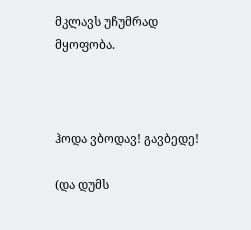მკლავს უჩუმრად მყოფობა.



ჰოდა ვბოდავ! გავბედე!

(და დუმს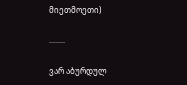მიეთმოეთი)

........

ვარ აბურდულ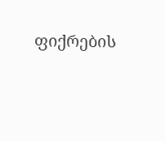ფიქრების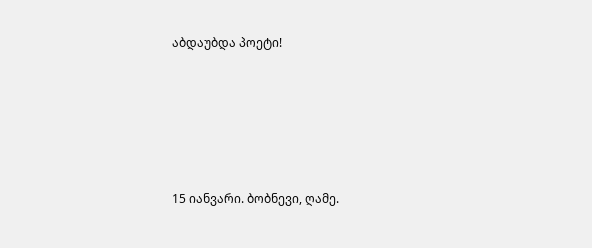აბდაუბდა პოეტი!







15 იანვარი. ბობნევი, ღამე.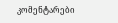კომენტარები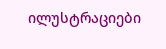ილუსტრაციები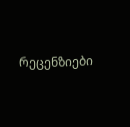რეცენზიები